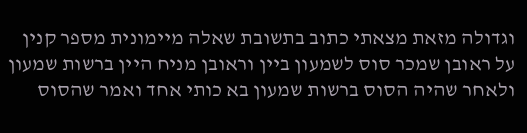וגדולה מזאת מצאתי כתוב בתשובת שאלה מיימונית מספר קנין על ראובן שמכר סוס לשמעון ביין וראובן מניח היין ברשות שמעון ולאחר שהיה הסוס ברשות שמעון בא כותי אחד ואמר שהסוס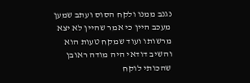נגנב ממנו ולקח הסוס ועתב שמען מעכב היין כי אמר שהיין לא יצא מרשותו ועוד שמקח טעות הוא והשיב דודאי היה מודה ראובן שהכותי לוקח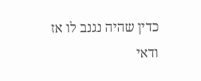כדין שהיה נגנב לו אז ודאי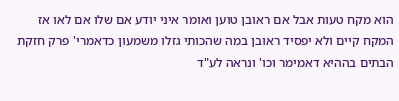הוא מקח טעות אבל אם ראובן טוען ואומר איני יודע אם שלו אם לאו אז המקח קיים ולא יפסיד ראובן במה שהכותי גזלו משמעון כדאמרי' פרק חזקת הבתים בההיא דאמימר וכו' ונראה לע"ד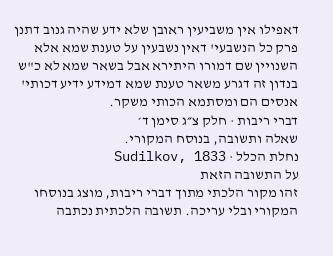דאפילו אין משביעין ראובן שלא ידע שהיה גנוב דתנן פרק כל הנשבעי' דאין נשבעין על טענת שמא אלא השנויין שם דמורו היתירא אבל בשאר שמא לא כ"ש בנדון זה דגרע משאר טענת שמא דמידע ידיע דכותי' אנסים הם ומסתמא הכותי משקר.
דברי ריבות · חלק צ״ג סימן ד׳
שאלה ותשובה, בנוסח המקורי.
נחלת הכלל · Sudilkov, 1833
על התשובה הזאת
זהו מקור הלכתי מתוך דברי ריבות, מוצג בנוסחו המקורי ובלי עריכה. תשובה הלכתית נכתבה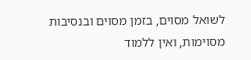לשואל מסוים, בזמן מסוים ובנסיבות מסוימות, ואין ללמוד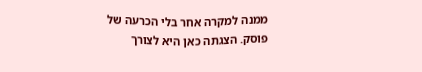ממנה למקרה אחר בלי הכרעה של פוסק. הצגתה כאן היא לצורך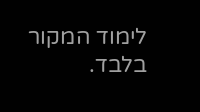לימוד המקור בלבד.